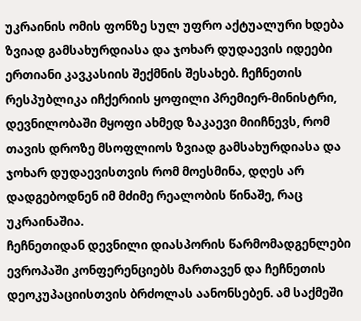უკრაინის ომის ფონზე სულ უფრო აქტუალური ხდება ზვიად გამსახურდიასა და ჯოხარ დუდაევის იდეები ერთიანი კავკასიის შექმნის შესახებ. ჩეჩნეთის რესპუბლიკა იჩქერიის ყოფილი პრემიერ-მინისტრი, დევნილობაში მყოფი ახმედ ზაკაევი მიიჩნევს, რომ თავის დროზე მსოფლიოს ზვიად გამსახურდიასა და ჯოხარ დუდაევისთვის რომ მოესმინა, დღეს არ დადგებოდნენ იმ მძიმე რეალობის წინაშე, რაც უკრაინაშია.
ჩეჩნეთიდან დევნილი დიასპორის წარმომადგენლები ევროპაში კონფერენციებს მართავენ და ჩეჩნეთის დეოკუპაციისთვის ბრძოლას აანონსებენ. ამ საქმეში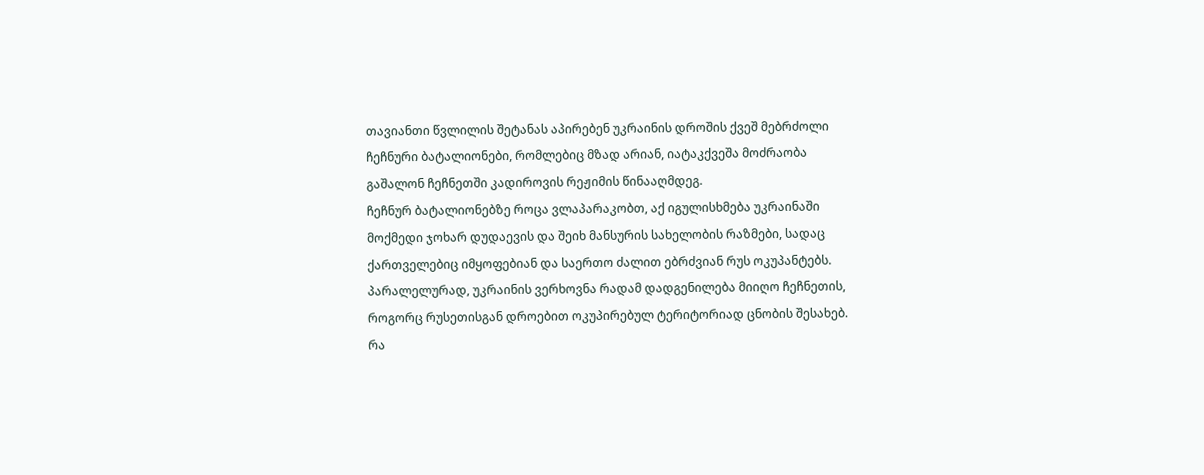თავიანთი წვლილის შეტანას აპირებენ უკრაინის დროშის ქვეშ მებრძოლი ჩეჩნური ბატალიონები, რომლებიც მზად არიან, იატაკქვეშა მოძრაობა გაშალონ ჩეჩნეთში კადიროვის რეჟიმის წინააღმდეგ.
ჩეჩნურ ბატალიონებზე როცა ვლაპარაკობთ, აქ იგულისხმება უკრაინაში მოქმედი ჯოხარ დუდაევის და შეიხ მანსურის სახელობის რაზმები, სადაც ქართველებიც იმყოფებიან და საერთო ძალით ებრძვიან რუს ოკუპანტებს.
პარალელურად, უკრაინის ვერხოვნა რადამ დადგენილება მიიღო ჩეჩნეთის, როგორც რუსეთისგან დროებით ოკუპირებულ ტერიტორიად ცნობის შესახებ.
რა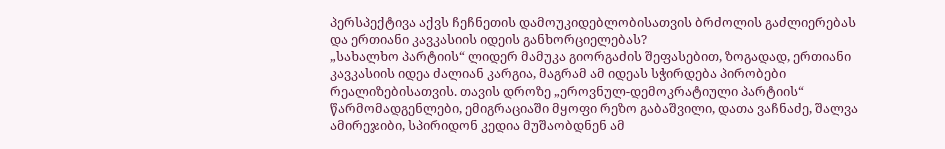პერსპექტივა აქვს ჩეჩნეთის დამოუკიდებლობისათვის ბრძოლის გაძლიერებას და ერთიანი კავკასიის იდეის განხორციელებას?
„სახალხო პარტიის“ ლიდერ მამუკა გიორგაძის შეფასებით, ზოგადად, ერთიანი კავკასიის იდეა ძალიან კარგია, მაგრამ ამ იდეას სჭირდება პირობები რეალიზებისათვის. თავის დროზე „ეროვნულ-დემოკრატიული პარტიის“ წარმომადგენლები, ემიგრაციაში მყოფი რეზო გაბაშვილი, დათა ვაჩნაძე, შალვა ამირეჯიბი, სპირიდონ კედია მუშაობდნენ ამ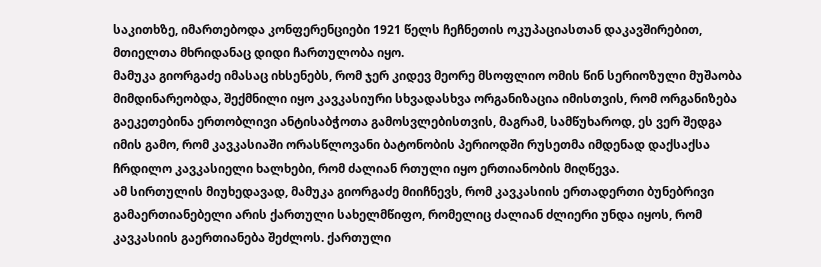საკითხზე, იმართებოდა კონფერენციები 1921 წელს ჩეჩნეთის ოკუპაციასთან დაკავშირებით, მთიელთა მხრიდანაც დიდი ჩართულობა იყო.
მამუკა გიორგაძე იმასაც იხსენებს, რომ ჯერ კიდევ მეორე მსოფლიო ომის წინ სერიოზული მუშაობა მიმდინარეობდა, შექმნილი იყო კავკასიური სხვადასხვა ორგანიზაცია იმისთვის, რომ ორგანიზება გაეკეთებინა ერთობლივი ანტისაბჭოთა გამოსვლებისთვის, მაგრამ, სამწუხაროდ, ეს ვერ შედგა იმის გამო, რომ კავკასიაში ორასწლოვანი ბატონობის პერიოდში რუსეთმა იმდენად დაქსაქსა ჩრდილო კავკასიელი ხალხები, რომ ძალიან რთული იყო ერთიანობის მიღწევა.
ამ სირთულის მიუხედავად, მამუკა გიორგაძე მიიჩნევს, რომ კავკასიის ერთადერთი ბუნებრივი გამაერთიანებელი არის ქართული სახელმწიფო, რომელიც ძალიან ძლიერი უნდა იყოს, რომ კავკასიის გაერთიანება შეძლოს. ქართული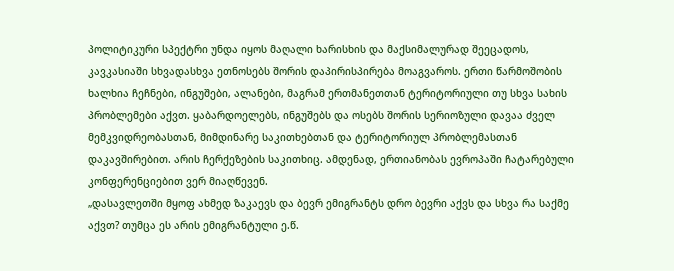პოლიტიკური სპექტრი უნდა იყოს მაღალი ხარისხის და მაქსიმალურად შეეცადოს, კავკასიაში სხვადასხვა ეთნოსებს შორის დაპირისპირება მოაგვაროს. ერთი წარმოშობის ხალხია ჩეჩნები, ინგუშები, ალანები, მაგრამ ერთმანეთთან ტერიტორიული თუ სხვა სახის პრობლემები აქვთ. ყაბარდოელებს, ინგუშებს და ოსებს შორის სერიოზული დავაა ძველ მემკვიდრეობასთან, მიმდინარე საკითხებთან და ტერიტორიულ პრობლემასთან დაკავშირებით. არის ჩერქეზების საკითხიც. ამდენად, ერთიანობას ევროპაში ჩატარებული კონფერენციებით ვერ მიაღწევენ.
„დასავლეთში მყოფ ახმედ ზაკაევს და ბევრ ემიგრანტს დრო ბევრი აქვს და სხვა რა საქმე აქვთ? თუმცა ეს არის ემიგრანტული ე.წ.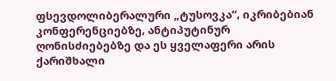ფსევდოლიბერალური „ტუსოვკა“, იკრიბებიან კონფერენციებზე, ანტიპუტინურ ღონისძიებებზე და ეს ყველაფერი არის ქარიშხალი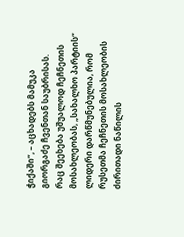ჭიქაში“, – აცხადებს მამუკა გიორგაძე ჩვენთან საუბრისას.
რაც შეეხება უშუალოდ ჩეჩნეთის მოსახლეობას, „სახალხო პარტიის“ ლიდერი დარწმუნებულია, რომ რუსეთმა ჩეჩნეთის მოსახლეობის ძირითადი ნაწილის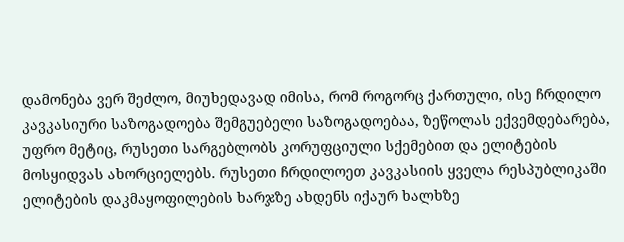დამონება ვერ შეძლო, მიუხედავად იმისა, რომ როგორც ქართული, ისე ჩრდილო კავკასიური საზოგადოება შემგუებელი საზოგადოებაა, ზეწოლას ექვემდებარება, უფრო მეტიც, რუსეთი სარგებლობს კორუფციული სქემებით და ელიტების მოსყიდვას ახორციელებს. რუსეთი ჩრდილოეთ კავკასიის ყველა რესპუბლიკაში ელიტების დაკმაყოფილების ხარჯზე ახდენს იქაურ ხალხზე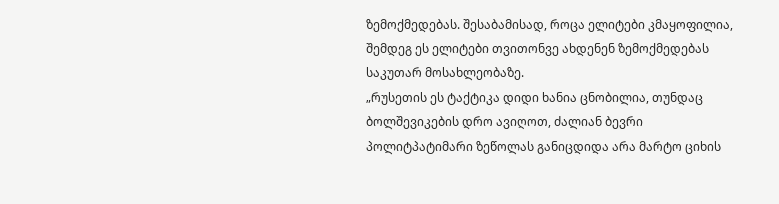ზემოქმედებას. შესაბამისად, როცა ელიტები კმაყოფილია, შემდეგ ეს ელიტები თვითონვე ახდენენ ზემოქმედებას საკუთარ მოსახლეობაზე.
„რუსეთის ეს ტაქტიკა დიდი ხანია ცნობილია, თუნდაც ბოლშევიკების დრო ავიღოთ, ძალიან ბევრი პოლიტპატიმარი ზეწოლას განიცდიდა არა მარტო ციხის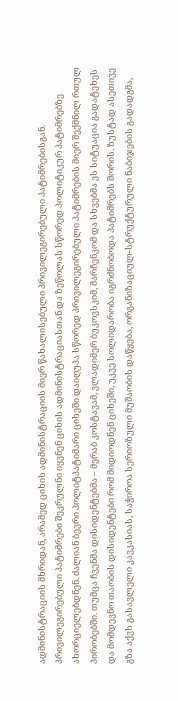ადმინისტრაციის მხრიდან, არამედ ციხის ადმინისტრაციის მიერ წახალისებული პრივილეგირებული პატიმრებისგან. პრივილეგირებული პატიმრები შეკრულნი იყვნენ ციხის ადმინისტრაციასთან და ზეწოლას სწორედ პოლიტიკურ პატიმრებზე ახორციელებდნენ. ძალიან ბევრი პოლიტპატიმარი ციხეში დაიღუპა სწორედ პრივილეგირებული პატიმრების მიერ შექმნილ რთულ პირობებში. თუმცა ჩვენმა დისიდენტებმა – მერაბ კოსტავამ, ვლადიმერ ბუკოვსკიმ, მარჩენკომ და სხვებმა ეს სიტუაცია გადატეხეს და მომდევნო თაობის დისიდენტები რომ მიდიოდნენ ციხეში, უკვე სოლიდარობა იგრძნობოდა პატიმრებს შორის. ზუსტად ასეთივე გზა აქვს გასავლელი კავკასიას, საჭიროა სერიოზული მუშაობის დაწყება, ორგანიზაციულ-სტრუქტურული ნაბიჯების გადადგმა,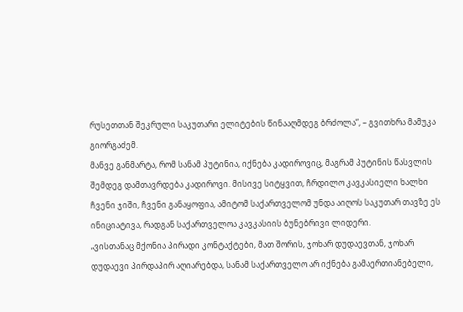რუსეთთან შეკრული საკუთარი ელიტების წინააღმდეგ ბრძოლა“, – გვითხრა მამუკა გიორგაძემ.
მანვე განმარტა, რომ სანამ პუტინია, იქნება კადიროვიც, მაგრამ პუტინის წასვლის შემდეგ დამთავრდება კადიროვი. მისივე სიტყვით, ჩრდილო კავკასიელი ხალხი ჩვენი ჯიში, ჩვენი განაყოფია, ამიტომ საქართველომ უნდა აიღოს საკუთარ თავზე ეს ინიციატივა, რადგან საქართველოა კავკასიის ბუნებრივი ლიდერი.
„ვისთანაც მქონია პირადი კონტაქტები, მათ შორის, ჯოხარ დუდაევთან, ჯოხარ დუდაევი პირდაპირ აღიარებდა, სანამ საქართველო არ იქნება გამაერთიანებელი,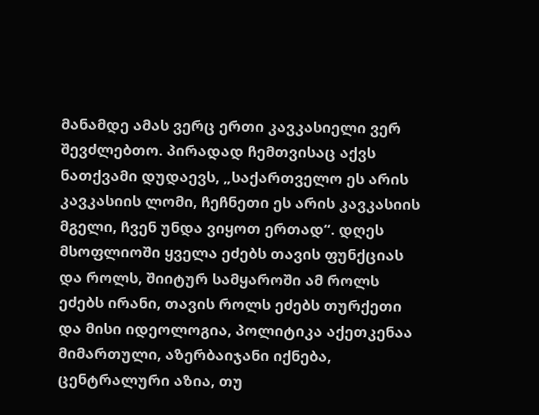მანამდე ამას ვერც ერთი კავკასიელი ვერ შევძლებთო. პირადად ჩემთვისაც აქვს ნათქვამი დუდაევს, „საქართველო ეს არის კავკასიის ლომი, ჩეჩნეთი ეს არის კავკასიის მგელი, ჩვენ უნდა ვიყოთ ერთად“. დღეს მსოფლიოში ყველა ეძებს თავის ფუნქციას და როლს, შიიტურ სამყაროში ამ როლს ეძებს ირანი, თავის როლს ეძებს თურქეთი და მისი იდეოლოგია, პოლიტიკა აქეთკენაა მიმართული, აზერბაიჯანი იქნება, ცენტრალური აზია, თუ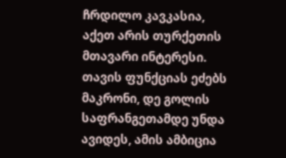ჩრდილო კავკასია, აქეთ არის თურქეთის მთავარი ინტერესი. თავის ფუნქციას ეძებს მაკრონი, დე გოლის საფრანგეთამდე უნდა ავიდეს, ამის ამბიცია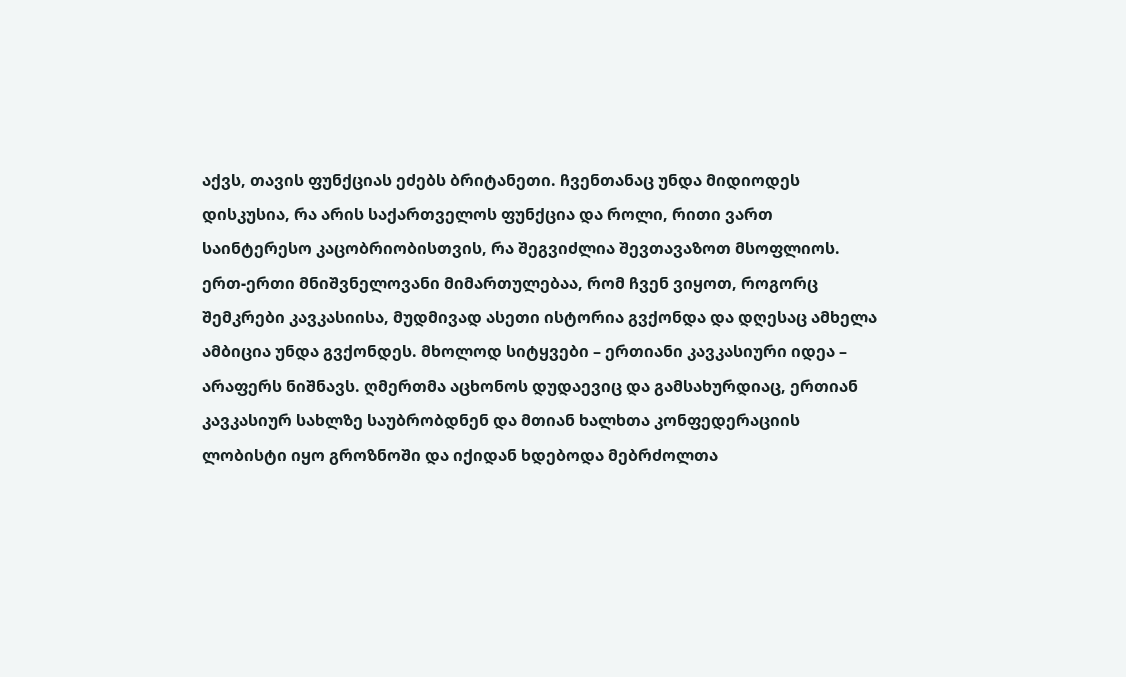აქვს, თავის ფუნქციას ეძებს ბრიტანეთი. ჩვენთანაც უნდა მიდიოდეს დისკუსია, რა არის საქართველოს ფუნქცია და როლი, რითი ვართ საინტერესო კაცობრიობისთვის, რა შეგვიძლია შევთავაზოთ მსოფლიოს. ერთ-ერთი მნიშვნელოვანი მიმართულებაა, რომ ჩვენ ვიყოთ, როგორც შემკრები კავკასიისა, მუდმივად ასეთი ისტორია გვქონდა და დღესაც ამხელა ამბიცია უნდა გვქონდეს. მხოლოდ სიტყვები – ერთიანი კავკასიური იდეა – არაფერს ნიშნავს. ღმერთმა აცხონოს დუდაევიც და გამსახურდიაც, ერთიან კავკასიურ სახლზე საუბრობდნენ და მთიან ხალხთა კონფედერაციის ლობისტი იყო გროზნოში და იქიდან ხდებოდა მებრძოლთა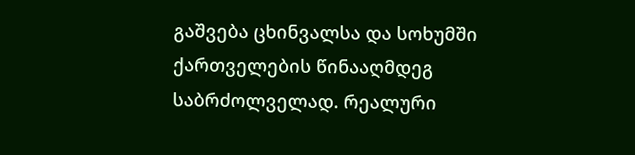გაშვება ცხინვალსა და სოხუმში ქართველების წინააღმდეგ საბრძოლველად. რეალური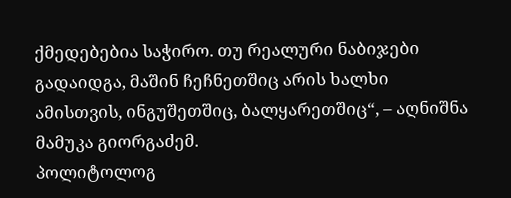ქმედებებია საჭირო. თუ რეალური ნაბიჯები გადაიდგა, მაშინ ჩეჩნეთშიც არის ხალხი ამისთვის, ინგუშეთშიც, ბალყარეთშიც“, – აღნიშნა მამუკა გიორგაძემ.
პოლიტოლოგ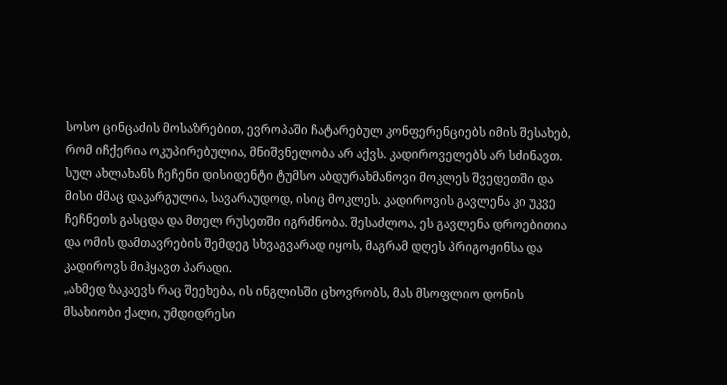სოსო ცინცაძის მოსაზრებით, ევროპაში ჩატარებულ კონფერენციებს იმის შესახებ, რომ იჩქერია ოკუპირებულია, მნიშვნელობა არ აქვს. კადიროველებს არ სძინავთ. სულ ახლახანს ჩეჩენი დისიდენტი ტუმსო აბდურახმანოვი მოკლეს შვედეთში და მისი ძმაც დაკარგულია, სავარაუდოდ, ისიც მოკლეს. კადიროვის გავლენა კი უკვე ჩეჩნეთს გასცდა და მთელ რუსეთში იგრძნობა. შესაძლოა, ეს გავლენა დროებითია და ომის დამთავრების შემდეგ სხვაგვარად იყოს, მაგრამ დღეს პრიგოჟინსა და კადიროვს მიჰყავთ პარადი.
„ახმედ ზაკაევს რაც შეეხება, ის ინგლისში ცხოვრობს, მას მსოფლიო დონის მსახიობი ქალი, უმდიდრესი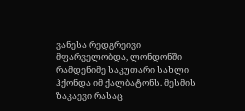ვანესა რედგრეივი მფარველობდა, ლონდონში რამდენიმე საკუთარი სახლი ჰქონდა იმ ქალბატონს. მესმის ზაკაევი რასაც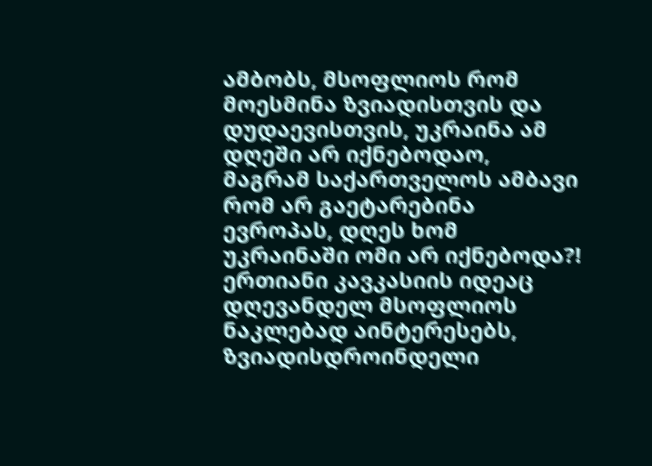ამბობს, მსოფლიოს რომ მოესმინა ზვიადისთვის და დუდაევისთვის, უკრაინა ამ დღეში არ იქნებოდაო, მაგრამ საქართველოს ამბავი რომ არ გაეტარებინა ევროპას, დღეს ხომ უკრაინაში ომი არ იქნებოდა?! ერთიანი კავკასიის იდეაც დღევანდელ მსოფლიოს ნაკლებად აინტერესებს, ზვიადისდროინდელი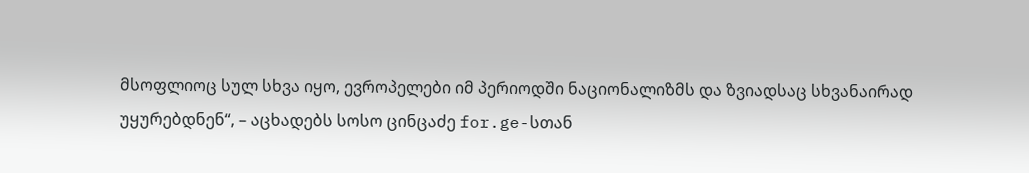მსოფლიოც სულ სხვა იყო, ევროპელები იმ პერიოდში ნაციონალიზმს და ზვიადსაც სხვანაირად უყურებდნენ“, – აცხადებს სოსო ცინცაძე for.ge-სთან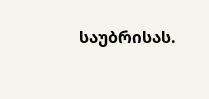საუბრისას.